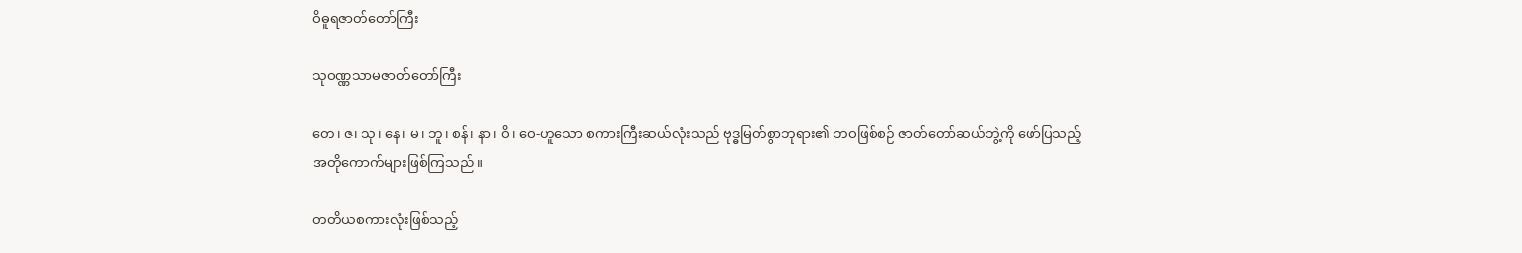ဝိဓူရဇာတ်တော်ကြီး

သုဝဏ္ဏသာမဇာတ်တော်ကြီး

တေ၊ ဇ၊ သု၊ နေ၊ မ၊ ဘူ၊ စန်၊ နာ၊ ဝိ၊ ဝေ-ဟူသော စကားကြီးဆယ်လုံးသည် ဗုဒ္ဓမြတ်စွာဘုရား၏ ဘဝဖြစ်စဉ် ဇာတ်တော်ဆယ်ဘွဲ့ကို ဖော်ပြသည့် အတိုကောက်များဖြစ်ကြသည်။

တတိယစကားလုံးဖြစ်သည့်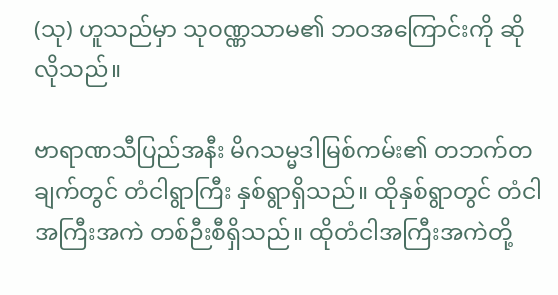(သု) ဟူသည်မှာ သုဝဏ္ဏသာမ၏ ဘဝအကြောင်းကို ဆိုလိုသည်။

ဗာရာဏသီပြည်အနီး မိဂသမ္မဒါမြစ်ကမ်း၏ တဘက်တချက်တွင် တံငါရွာကြီး နှစ်ရွာရှိသည်။ ထိုနှစ်ရွာတွင် တံငါအကြီးအကဲ တစ်ဉီးစီရှိသည်။ ထိုတံငါအကြီးအကဲတို့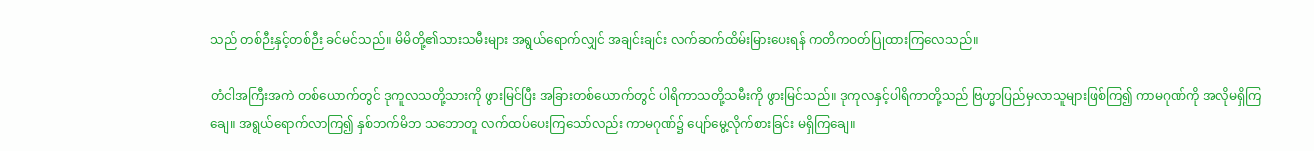သည် တစ်ဉီးနှင့်တစ်ဉီး ခင်မင်သည်။ မိမိတို့၏သားသမီးများ အရွယ်ရောက်လျှင် အချင်းချင်း လက်ဆက်ထိမ်းမြားပေးရန် ကတိကဝတ်ပြုထားကြလေသည်။

တံငါအကြီးအကဲ တစ်ယောက်တွင် ဒုကူလသတို့သားကို ဖွားမြင်ပြီး အခြားတစ်ယောက်တွင် ပါရိကာသတို့သမီးကို ဖွားမြင်သည်။ ဒုကုလနှင့်ပါရိကာတို့သည် ဗြဟ္မာပြည်မှလာသူများဖြစ်ကြ၍ ကာမဂုဏ်ကို အလိုမရှိကြချေ။ အရွယ်ရောက်လာကြ၍ နှစ်ဘက်မိဘ သဘောတူ လက်ထပ်ပေးကြသော်လည်း ကာမဂုဏ်၌ ပျော်မွေ့လိုက်စားခြင်း မရှိကြချေ။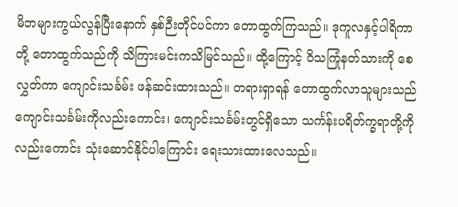မိဘများကွယ်လွန်ပြီးနောက် နှစ်ဉီးတိုင်ပင်ကာ တောထွက်ကြသည်။ ဒုကူလနှင့်ပါရိကာတို့ တောထွက်သည်ကို သိကြားမင်းကသိမြင်သည်။ ထို့ကြောင့် ဝိသကြုံနတ်သားကို စေလွှတ်ကာ ကျောင်းသင်္ခမ်း ဖန်ဆင်းထားသည်။ တရားရှာရန် တောထွက်လာသူများသည် ကျောင်းသင်္ခမ်းကိုလည်းကောင်း၊ ကျောင်းသင်္ခမ်းတွင်ရှိသော သင်္ကန်းပရိတ်က္ခရာတို့ကိုလည်းကောင်း သုံးဆောင်နိုင်ပါကြောင်း ရေးသားထားလေသည်။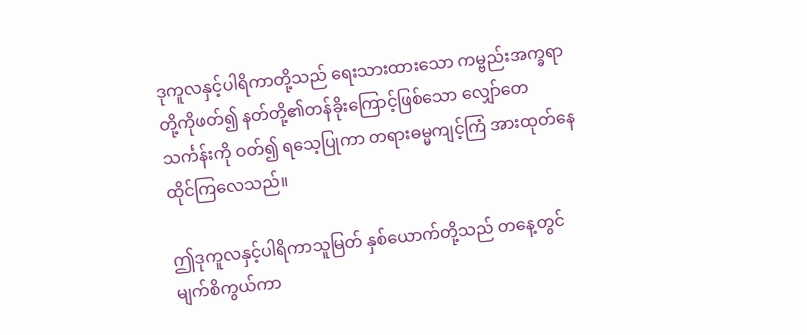ဒုကူလနှင့်ပါရိကာတို့သည် ရေးသားထားသော ကမ္ဗည်းအက္ခရာတို့ကိုဖတ်၍ နတ်တို့၏တန်ခိုးကြောင့်ဖြစ်သော လျှော်တေသင်္ကန်းကို ဝတ်၍ ရသေ့ပြုကာ တရားဓမ္မကျင့်ကြံ အားထုတ်နေထိုင်ကြလေသည်။

ဤဒုကူလနှင့်ပါရိကာသူမြတ် နှစ်ယောက်တို့သည် တနေ့တွင်မျက်စိကွယ်ကာ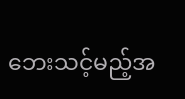ဘေးသင့်မည့်အ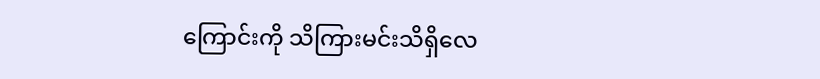ကြောင်းကို သိကြားမင်းသိရှိလေ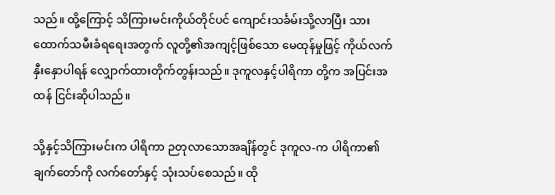သည်။ ထို့ကြောင့် သိကြားမင်းကိုယ်တိုင်ပင် ကျောင်းသင်္ခမ်းသို့လာပြီး သားထောက်သမီးခံရရေးအတွက် လူတို့၏အကျင့်ဖြစ်သော မေထုန်မှုဖြင့် ကိုယ်လက်နှီးနှောပါရန် လျှောက်ထားတိုက်တွန်းသည်။ ဒုကူလနှင့်ပါရိကာ တို့က အပြင်းအထန် ငြင်းဆိုပါသည်။

သို့နှင့်သိကြားမင်းက ပါရိကာ ဉတုလာသောအချိန်တွင် ဒုကူလ-က ပါရိကာ၏ ချက်တော်ကို လက်တော်နှင့် သုံးသပ်စေသည်။ ထို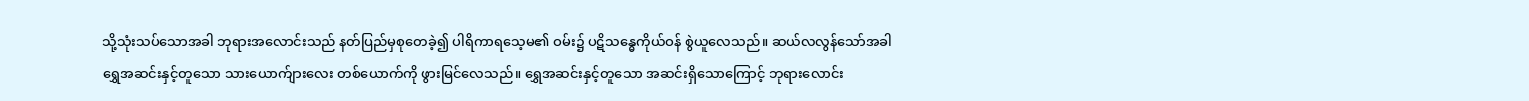သို့သုံးသပ်သောအခါ ဘုရားအလောင်းသည် နတ်ပြည်မှစုတေခဲ့၍ ပါရိကာရသေ့မ၏ ဝမ်း၌ ပဋိသန္ဓေကိုယ်ဝန် စွဲယူလေသည်။ ဆယ်လလွန်သော်အခါ ရွှေအဆင်းနှင့်တူသော သားယောက်ျားလေး တစ်ယောက်ကို ဖွားမြင်လေသည်။ ရွှေအဆင်းနှင့်တူသော အဆင်းရှိသောကြောင့် ဘုရားလောင်း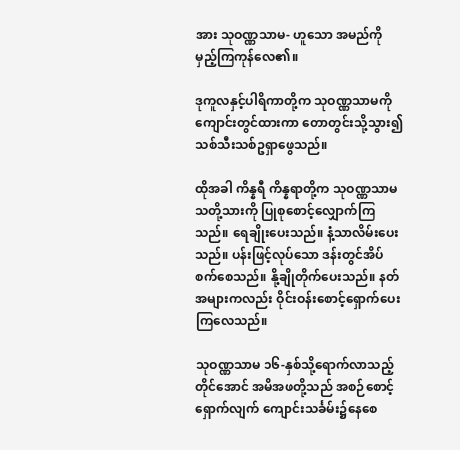အား သုဝဏ္ဏသာမ- ဟူသော အမည်ကို မှည့်ကြကုန်လေ၏။

ဒုကူလနှင့်ပါရိကာတို့က သုဝဏ္ဏသာမကို ကျောင်းတွင်ထားကာ တောတွင်းသို့သွား၍ သစ်သီးသစ်ဥရှာဖွေသည်။

ထိုအခါ ကိန္နရီ ကိန္နရာတို့က သုဝဏ္ဏသာမ သတို့သားကို ပြုစုစောင့်လျှောက်ကြသည်။ ရေချိုးပေးသည်။ နံ့သာလိမ်းပေးသည်။ ပန်းဖြင့်လုပ်သော ဒန်းတွင်အိပ်စက်စေသည်။ နို့ချိုတိုက်ပေးသည်။ နတ်အများကလည်း ဝိုင်းဝန်းစောင့်ရှောက်ပေးကြလေသည်။

သုဝဏ္ဏသာမ ၁၆-နှစ်သို့ရောက်လာသည့်တိုင်အောင် အမိအဖတို့သည် အစဉ်စောင့်ရှောက်လျက် ကျောင်းသင်္ခမ်း၌နေစေ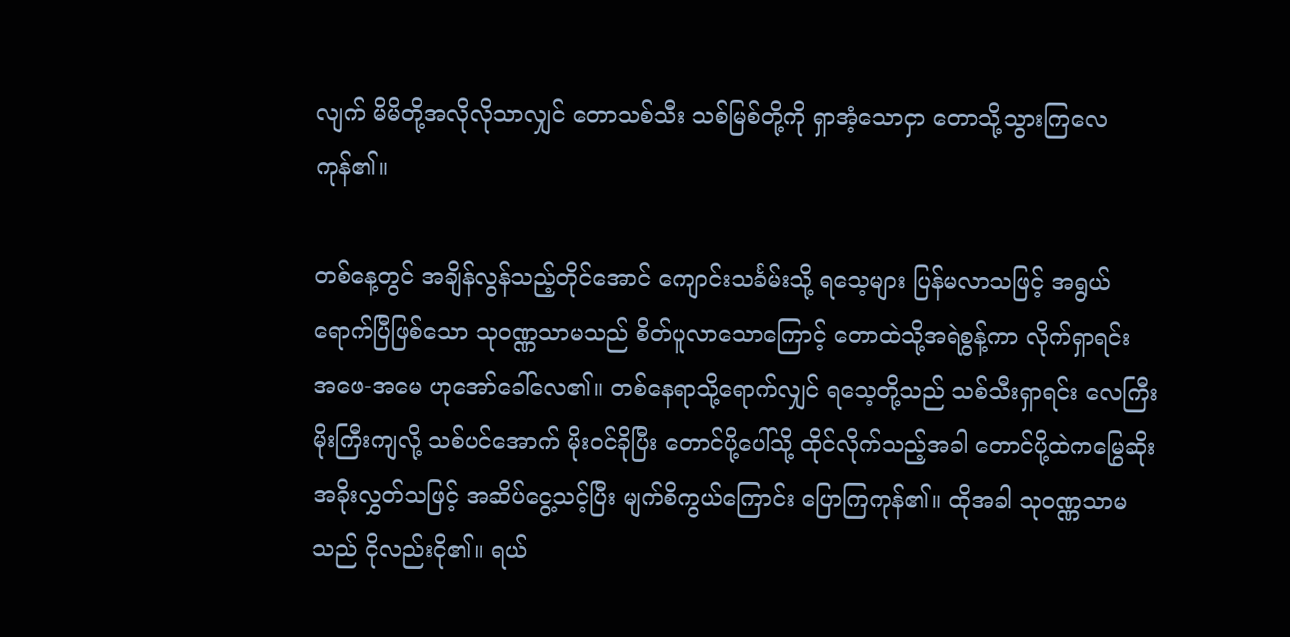လျက် မိမိတို့အလိုလိုသာလျှင် တောသစ်သီး သစ်မြစ်တို့ကို ရှာအံ့သောငှာ တောသို့သွားကြလေကုန်၏။

တစ်နေ့တွင် အချိန်လွန်သည့်တိုင်အောင် ကျောင်းသင်္ခမ်းသို့ ရသေ့များ ပြန်မလာသဖြင့် အရွယ်ရောက်ပြီဖြစ်သော သုဝဏ္ဏသာမသည် စိတ်ပူလာသောကြောင့် တောထဲသို့အရဲစွန့်ကာ လိုက်ရှာရင်း အဖေ-အမေ ဟုအော်ခေါ်လေ၏။ တစ်နေရာသို့ရောက်လျှင် ရသေ့တို့သည် သစ်သီးရှာရင်း လေကြီး မိုးကြီးကျလို့ သစ်ပင်အောက် မိုးဝင်ခိုပြီး တောင်ပို့ပေါ်သို့ ထိုင်လိုက်သည့်အခါ တောင်ပို့ထဲကမြွေဆိုး အခိုးလွှတ်သဖြင့် အဆိပ်ငွေ့သင့်ပြီး မျက်စိကွယ်ကြောင်း ပြောကြကုန်၏။ ထိုအခါ သုဝဏ္ဏသာမသည် ငိုလည်းငို၏။ ရယ်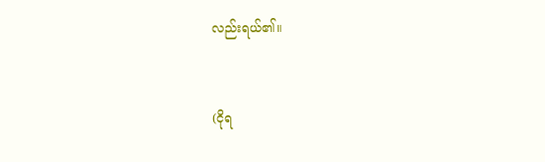လည်းရယ်၏။


(ငိုရ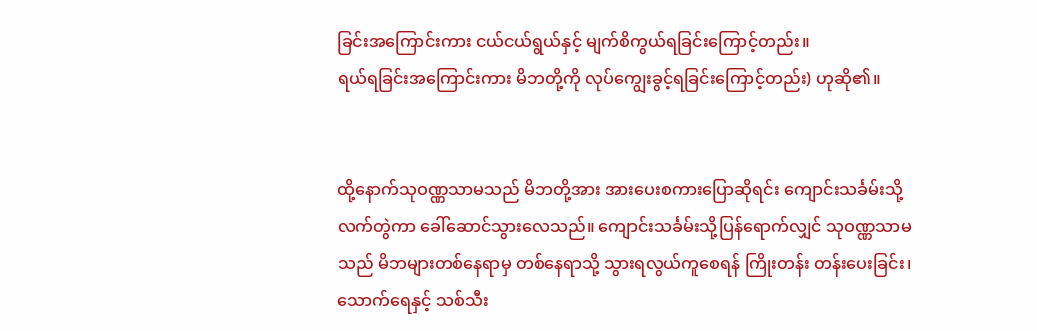ခြင်းအကြောင်းကား ငယ်ငယ်ရွယ်နှင့် မျက်စိကွယ်ရခြင်းကြောင့်တည်း။
ရယ်ရခြင်းအကြောင်းကား မိဘတို့ကို လုပ်ကျွေးခွင့်ရခြင်းကြောင့်တည်း) ဟုဆို၏။


ထို့နောက်သုဝဏ္ဏသာမသည် မိဘတို့အား အားပေးစကားပြောဆိုရင်း ကျောင်းသင်္ခမ်းသို့ လက်တွဲကာ ခေါ်ဆောင်သွားလေသည်။ ကျောင်းသင်္ခမ်းသို့ပြန်ရောက်လျှင် သုဝဏ္ဏသာမသည် မိဘများတစ်နေရာမှ တစ်နေရာသို့ သွားရလွယ်ကူစေရန် ကြိုးတန်း တန်းပေးခြင်း၊ သောက်ရေနှင့် သစ်သီး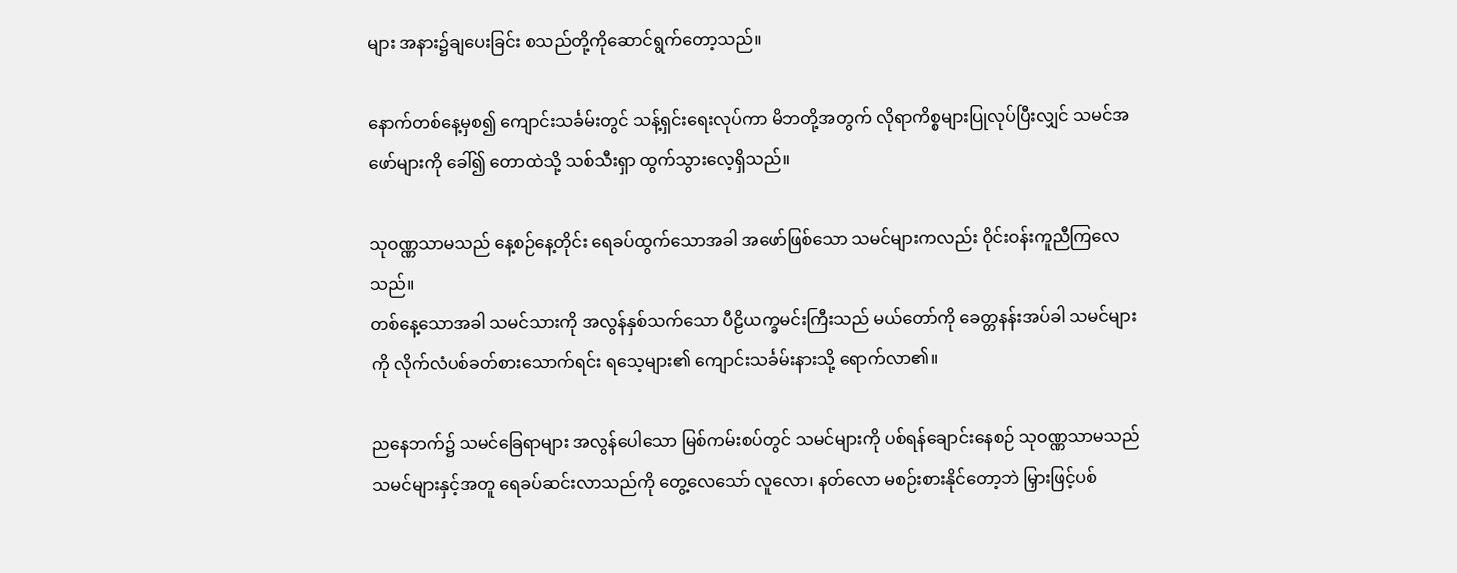များ အနား၌ချပေးခြင်း စသည်တို့ကိုဆောင်ရွက်တော့သည်။

နောက်တစ်နေ့မှစ၍ ကျောင်းသင်္ခမ်းတွင် သန့်ရှင်းရေးလုပ်ကာ မိဘတို့အတွက် လိုရာကိစ္စများပြုလုပ်ပြီးလျှင် သမင်အဖော်များကို ခေါ်၍ တောထဲသို့ သစ်သီးရှာ ထွက်သွားလေ့ရှိသည်။

သုဝဏ္ဏသာမသည် နေ့စဉ်နေ့တိုင်း ရေခပ်ထွက်သောအခါ အဖော်ဖြစ်သော သမင်များကလည်း ဝိုင်းဝန်းကူညီကြလေသည်။
တစ်နေ့သောအခါ သမင်သားကို အလွန်နှစ်သက်သော ပီဠိယက္ခမင်းကြီးသည် မယ်တော်ကို ခေတ္တနန်းအပ်ခါ သမင်များကို လိုက်လံပစ်ခတ်စားသောက်ရင်း ရသေ့များ၏ ကျောင်းသင်္ခမ်းနားသို့ ရောက်လာ၏။

ညနေဘက်၌ သမင်ခြေရာများ အလွန်ပေါသော မြစ်ကမ်းစပ်တွင် သမင်များကို ပစ်ရန်ချောင်းနေစဉ် သုဝဏ္ဏသာမသည် သမင်များနှင့်အတူ ရေခပ်ဆင်းလာသည်ကို တွေ့လေသော် လူလော၊ နတ်လော မစဉ်းစားနိုင်တော့ဘဲ မြှားဖြင့်ပစ်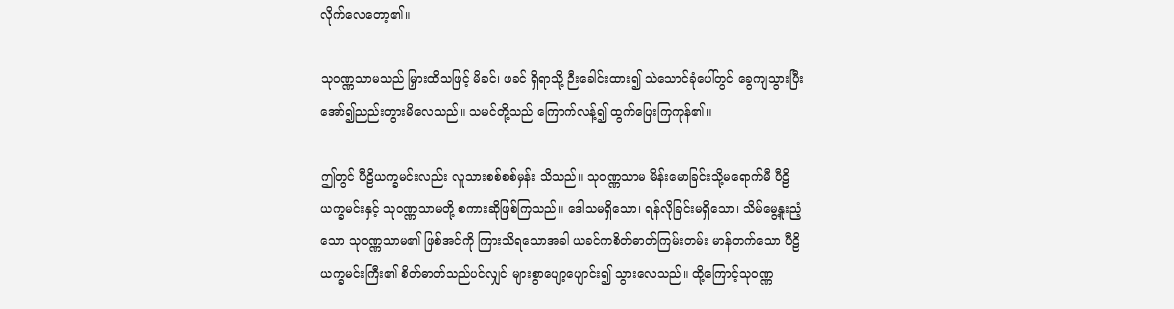လိုက်လေတော့၏။

သုဝဏ္ဏသာမသည် မြှားထိသဖြင့် မိခင်၊ ဖခင် ရှိရာသို့ ဉီးခေါင်းထား၍ သဲသောင်ခုံပေါ်တွင် ခွေကျသွားပြီး အော်၍ညည်းတွားမိလေသည်။ သမင်တို့သည် ကြောက်လန့်၍ ထွက်ပြေးကြကုန်၏။

ဤတွင် ပီဠိယက္ခမင်းလည်း လူသားစစ်စစ်မှန်း သိသည်။ သုဝဏ္ဏသာမ မိန်းမောခြင်းသို့မရောက်မီ ပီဠိယက္ခမင်းနှင့် သုဝဏ္ဏသာမတို့ စကားဆိုဖြစ်ကြသည်။ ဒေါသမရှိသော၊ ရန်လိုခြင်းမရှိသော၊ သိမ်မွေ့နူးညံ့သော သုဝဏ္ဏသာမ၏ ဖြစ်အင်ကို ကြားသိရသောအခါ ယခင်ကစိတ်ဓာတ်ကြမ်းတမ်း မာန်တက်သော ပီဠိယက္ခမင်းကြီး၏ စိတ်ဓာတ်သည်ပင်လျှင် များစွာပျော့ပျောင်း၍ သွားလေသည်။ ထို့ကြောင့်သုဝဏ္ဏ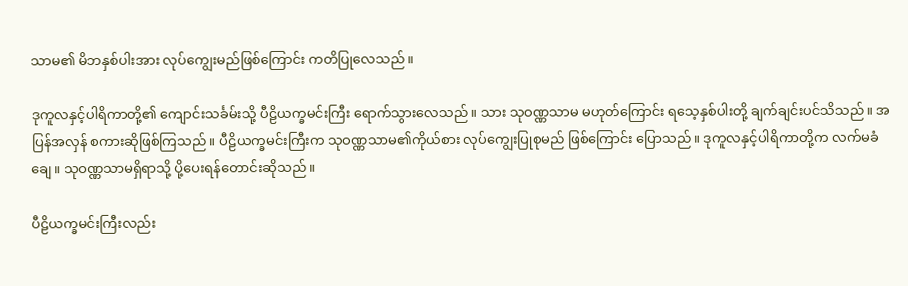သာမ၏ မိဘနှစ်ပါးအား လုပ်ကျွေးမည်ဖြစ်ကြောင်း ကတိပြုလေသည်။

ဒုကူလနှင့်ပါရိကာတို့၏ ကျောင်းသင်္ခမ်းသို့ ပီဠိယက္ခမင်းကြီး ရောက်သွားလေသည်။ သား သုဝဏ္ဏသာမ မဟုတ်ကြောင်း ရသေ့နှစ်ပါးတို့ ချက်ချင်းပင်သိသည်။ အပြန်အလှန် စကားဆိုဖြစ်ကြသည်။ ပီဠိယက္ခမင်းကြီးက သုဝဏ္ဏသာမ၏ကိုယ်စား လုပ်ကျွေးပြုစုမည် ဖြစ်ကြောင်း ပြောသည်။ ဒုကူလနှင့်ပါရိကာတို့က လက်မခံချေ။ သုဝဏ္ဏသာမရှိရာသို့ ပို့ပေးရန်တောင်းဆိုသည်။

ပီဠိယက္ခမင်းကြီးလည်း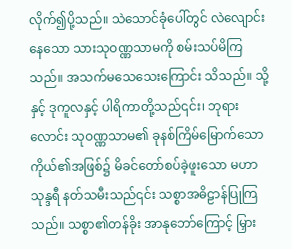လိုက်၍ပို့သည်။ သဲသောင်ခုံပေါ်တွင် လဲလျောင်းနေသော သားသုဝဏ္ဏသာမကို စမ်းသပ်မိကြသည်။ အသက်မသေသေးကြောင်း သိသည်။ သို့နှင့် ဒုကူလနှင့် ပါရိကာတို့သည်၎င်း၊ ဘုရားလောင်း သုဝဏ္ဏသာမ၏ ခုနစ်ကြိမ်မြောက်သော ကိုယ်၏အဖြစ်၌ မိခင်တော်စပ်ခဲ့ဖူးသော မဟာသုန္ဒရီ နတ်သမီးသည်၎င်း သစ္စာအဓိဠာန်ပြုကြသည်။ သစ္စာ၏တန်ခိုး အာနုဘော်ကြောင့် မြှား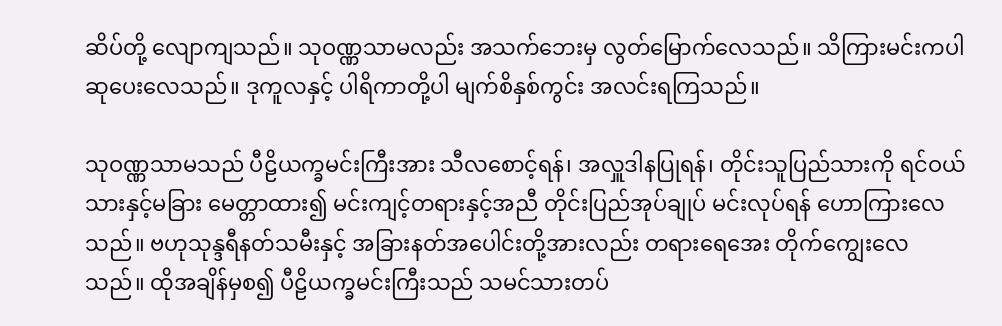ဆိပ်တို့ လျောကျသည်။ သုဝဏ္ဏသာမလည်း အသက်ဘေးမှ လွတ်မြောက်လေသည်။ သိကြားမင်းကပါ ဆုပေးလေသည်။ ဒုကူလနှင့် ပါရိကာတို့ပါ မျက်စိနှစ်ကွင်း အလင်းရကြသည်။

သုဝဏ္ဏသာမသည် ပီဠိယက္ခမင်းကြီးအား သီလစောင့်ရန်၊ အလှူဒါနပြုရန်၊ တိုင်းသူပြည်သားကို ရင်ဝယ်သားနှင့်မခြား မေတ္တာထား၍ မင်းကျင့်တရားနှင့်အညီ တိုင်းပြည်အုပ်ချုပ် မင်းလုပ်ရန် ဟောကြားလေသည်။ ဗဟုသုန္ဒရီနတ်သမီးနှင့် အခြားနတ်အပေါင်းတို့အားလည်း တရားရေအေး တိုက်ကျွေးလေသည်။ ထိုအချိန်မှစ၍ ပီဠိယက္ခမင်းကြီးသည် သမင်သားတပ်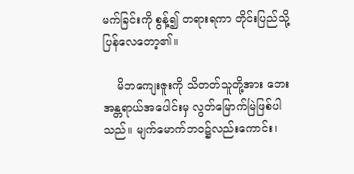မက်ခြင်းကို စွန့်၍ တရားရကာ တိုင်းပြည်သို့ပြန်လေတော့၏။

    မိဘကျေးဇူးကို သိတတ်သူတို့အား ဘေးအန္တရာယ်အပေါင်းမှ လွတ်မြောက်မြဲဖြစ်ပါသည်။ မျက်မောက်ဘဝ၌လည်းကောင်း၊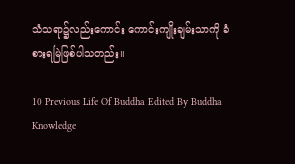သံသရာ၌လည်းကောင်း ကောင်းကျိုးချမ်းသာကို ခံစားရမြဲဖြစ်ပါသတည်း။

10 Previous Life Of Buddha Edited By Buddha Knowledge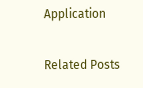Application

Related Posts